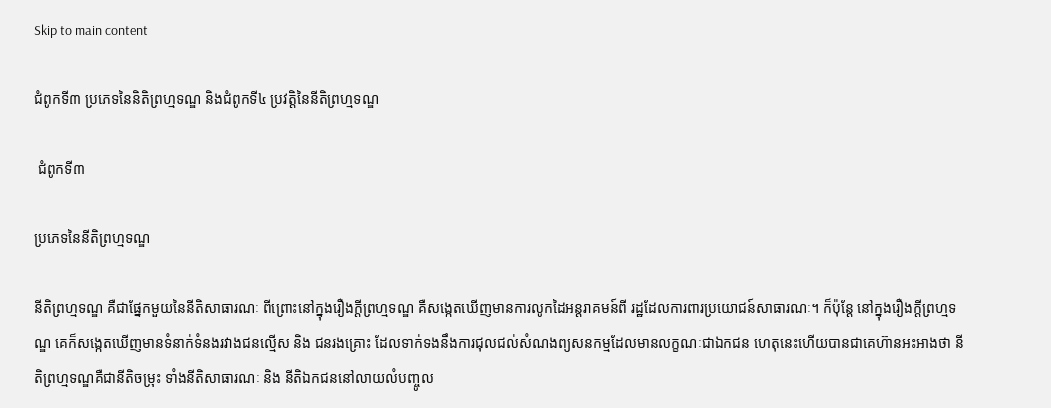Skip to main content

ជំពូកទី៣ ប្រភេទនៃនិតិព្រហ្មទណ្ឌ និងជំពូកទី៤ ប្រវត្តិនៃនីតិព្រហ្មទណ្ឌ

 ជំពូកទី៣

ប្រភេទនៃនីតិព្រហ្មទណ្ឌ

នីតិព្រហ្មទណ្ឌ គឺជាផ្នែកមួយនៃនីតិសាធារណៈ ពីព្រោះនៅក្នុងរឿងក្ដីព្រហ្មទណ្ឌ គឺសង្កេតឃើញមានការលូកដៃអន្តរាគមន៍ពី រដ្ឋដែលការពារប្រយោជន៍សាធារណៈ។ ក៏ប៉ុន្តែ នៅក្នុងរឿងក្ដីព្រហ្មទណ្ឌ គេក៏សង្កេតឃើញមានទំនាក់ទំនងរវាងជនល្មើស និង ជនរងគ្រោះ ដែលទាក់ទងនឹងការជុលជល់សំណងព្យសនកម្មដែលមានលក្ខណៈជាឯកជន ហេតុនេះហើយបានជាគេហ៊ានអះអាងថា នីតិព្រហ្មទណ្ឌគឺជានីតិចម្រុះ ទាំងនីតិសាធារណៈ និង នីតិឯកជននៅលាយលំបញ្ចូល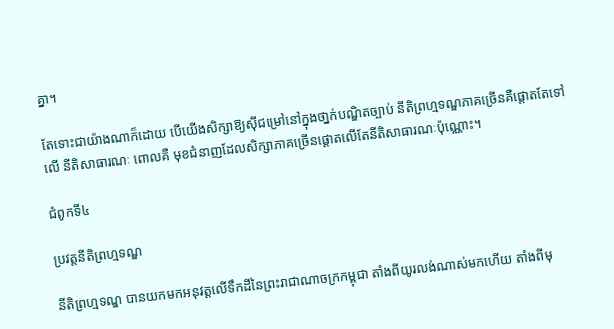គ្នា។

តែទោះជាយ៉ាងណាក៏ដោយ បើយើងសិក្សាឱ្យស៊ីជម្រៅនៅក្នុងថា្នក់បណ្ឌិតច្បាប់ នីតិព្រហ្មទណ្ឌភាគច្រើនគឺផ្ដោតតែទៅលើ នីតិសាធារណៈ ពោលគឺ មុខជំនាញដែលសិក្សាភាគច្រើនផ្ដោតលើតែនីតិសាធារណៈប៉ុណ្ណោះ។

ជំពូកទី៤

ប្រវត្តនីតិព្រហ្មទណ្ឌ

នីតិព្រហ្មទណ្ឌ បានយកមកអនុវត្តលើទឹកដីនៃព្រះរាជាណាចក្រកម្ពុជា តាំងពីយូរលង់ណាស់មកហើយ តាំងពីមុ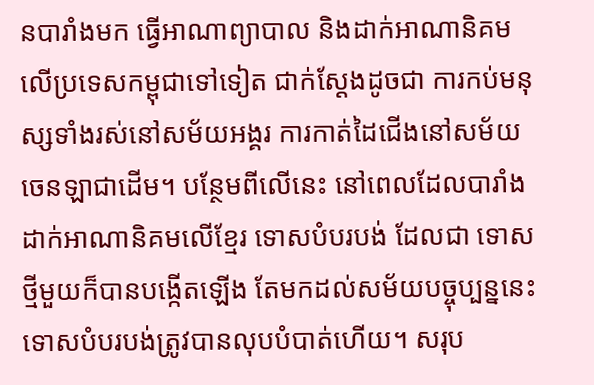នបារាំងមក ធ្វើអាណាព្យាបាល និងដាក់អាណានិគមលើប្រទេសកម្ពុជាទៅទៀត ជាក់ស្ដែងដូចជា ការកប់មនុស្សទាំងរស់នៅសម័យអង្គរ ការកាត់ដៃជើងនៅសម័យចេនឡាជាដើម។ បន្ថែមពីលើនេះ នៅពេលដែលបារាំងដាក់អាណានិគមលើខ្មែរ ទោសបំបរបង់ ដែលជា ទោសថ្មីមួយក៏បានបង្កើតឡើង តែមកដល់សម័យបច្ចុប្បន្ននេះទោសបំបរបង់ត្រូវបានលុបបំបាត់ហើយ។ សរុប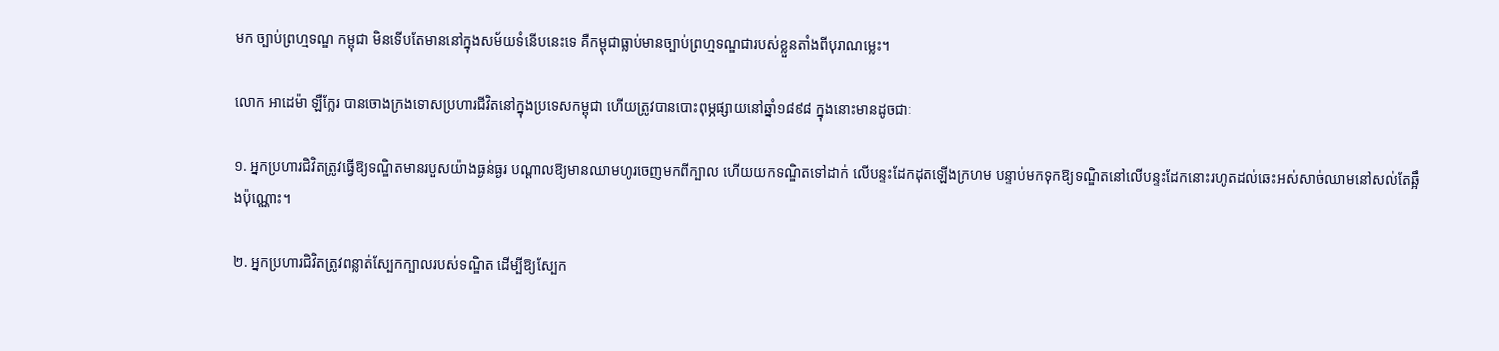មក ច្បាប់ព្រហ្មទណ្ឌ កម្ពុជា មិនទើបតែមាននៅក្នុងសម័យទំនើបនេះទេ គឺកម្ពុជាធ្លាប់មានច្បាប់ព្រហ្មទណ្ឌជារបស់ខ្លួនតាំងពីបុរាណម្លេះ។

លោក អាដេម៉ា ឡឺក្លែរ បានចោងក្រងទោសប្រហារជីវិតនៅក្នុងប្រទេសកម្ពុជា ហើយត្រូវបានបោះពុម្ភផ្សាយនៅឆ្នាំ១៨៩៨ ក្នុងនោះមានដូចជាៈ

១. អ្នកប្រហារជិវិតត្រូវធ្វើឱ្យទណ្ឌិតមានរបួសយ៉ាងធ្ងន់ធ្ងរ បណ្ដាលឱ្យមានឈាមហូរចេញមកពីក្បាល ហើយយកទណ្ឌិតទៅដាក់ លើបន្ទះដែកដុតឡើងក្រហម បន្ទាប់មកទុកឱ្យទណ្ឌិតនៅលើបន្ទះដែកនោះរហូតដល់ឆេះអស់សាច់ឈាមនៅសល់តែឆ្អឹងប៉ុណ្ណោះ។

២. អ្នកប្រហារជិវិតត្រូវពន្លាត់ស្បែកក្បាលរបស់ទណ្ឌិត ដើម្បីឱ្យស្បែក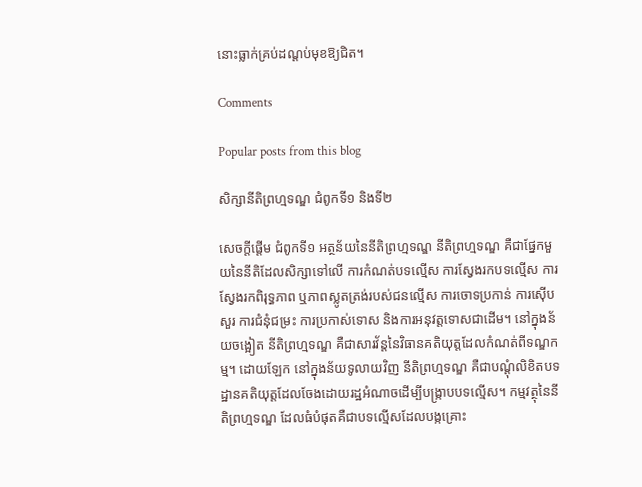នោះធ្លាក់គ្រប់ដណ្ដប់មុខឱ្យជិត។

Comments

Popular posts from this blog

សិក្សានីតិព្រហ្មទណ្ឌ ជំពូកទី១ និងទី២

សេចក្ដីផ្ដើម ជំពូកទី១ អត្ថន័យនៃនីតិព្រហ្មទណ្ឌ នីតិព្រហ្មទណ្ឌ គឺជាផ្នែកមួយនៃនីតិដែលសិក្សាទៅលើ ការកំណត់បទល្មើស ការស្វែងរកបទល្មើស ការស្វែងរកពិរុទ្ធភាព ឬភាពស្លូតត្រង់របស់ជនល្មើស ការចោទប្រកាន់ ការស៊ើបសួរ ការជំនុំជម្រះ ការប្រកាស់ទោស និងការអនុវត្តទោសជាដើម។ នៅក្នុងន័យចង្អៀត នីតិព្រហ្មទណ្ឌ គឺជាសារវ័ន្តនៃវិធានគតិយុត្តដែលកំណត់ពីទណ្ឌកម្ម។ ដោយឡែក នៅក្នុងន័យទូលាយវិញ នីតិព្រហ្មទណ្ឌ គឺជាបណ្ដុំលិខិតបទដ្ឋានគតិយុត្តដែលចែងដោយរដ្ឋអំណាចដើម្បីបង្រ្កាបបទល្មើស។ កម្មវត្ថុនៃនីតិព្រហ្មទណ្ឌ ដែលធំបំផុតគឺជាបទល្មើសដែលបង្កគ្រោះ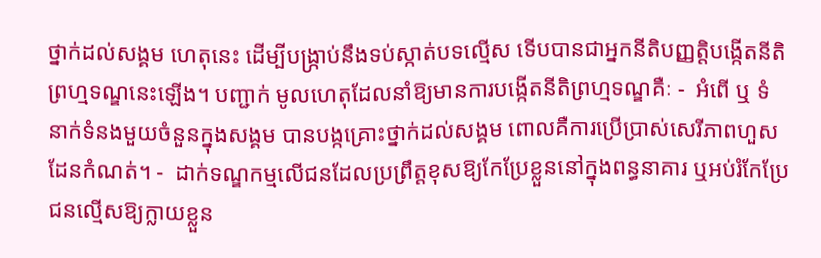ថ្នាក់ដល់សង្គម ហេតុនេះ ដើម្បីបង្រ្កាប់នឹងទប់ស្កាត់បទល្មើស ទើបបានជាអ្នកនីតិបញ្ញត្តិបង្កើតនីតិព្រហ្មទណ្ឌនេះឡើង។ បញ្ជាក់ មូលហេតុដែលនាំឱ្យមានការបង្កើតនីតិព្រហ្មទណ្ឌគឺៈ -  អំពើ ឬ ទំនាក់ទំនងមួយចំនួនក្នុងសង្គម បានបង្កគ្រោះថ្នាក់ដល់សង្គម ពោលគឺការប្រើប្រាស់សេរីភាពហួសដែនកំណត់។ -  ដាក់ទណ្ឌកម្មលើជនដែលប្រព្រឹត្តខុសឱ្យកែប្រែខ្លួននៅក្នុងពន្ធនាគារ ឬអប់រំកែប្រែជនល្មើសឱ្យក្លាយខ្លួន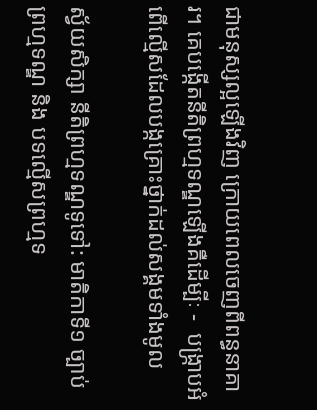ជាមនុស្សល្អឡើងវិញ ក្រោយពេលចេញពីពន្ធនាគារ។ គេបង្កើតនីតិព្រហ្មទណ្ឌឡើងគឺដើម្បីៈ -  បង្រ្កាបអំពើល្មើសដែលបង្កគ្រោះថ្នាក់ដល់សង្គមទាំងមូល

ស្វ័យសិក្សា នីតិព្រហ្មទណ្ឌទូទៅ: មាតិកាទី១ ច្បាប់ព្រហ្មទណ្ឌ និង បទល្មើសព្រហ្មទ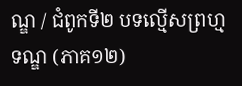ណ្ឌ / ជំពូកទី២ បទល្មើសព្រហ្មទណ្ឌ (ភាគ១២)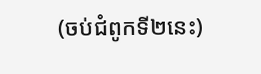(ចប់ជំពូកទី២នេះ)